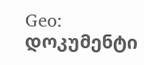Geo: დოკუმენტი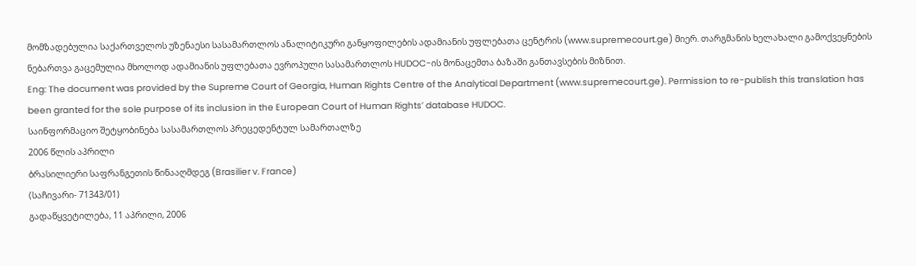მომზადებულია საქართველოს უზენაესი სასამართლოს ანალიტიკური განყოფილების ადამიანის უფლებათა ცენტრის (www.supremecourt.ge) მიერ. თარგმანის ხელახალი გამოქვეყნების ნებართვა გაცემულია მხოლოდ ადამიანის უფლებათა ევროპული სასამართლოს HUDOC-ის მონაცემთა ბაზაში განთავსების მიზნით.
Eng: The document was provided by the Supreme Court of Georgia, Human Rights Centre of the Analytical Department (www.supremecourt.ge). Permission to re-publish this translation has been granted for the sole purpose of its inclusion in the European Court of Human Rights’ database HUDOC.
საინფორმაციო შეტყობინება სასამართლოს პრეცედენტულ სამართალზე
2006 წლის აპრილი
ბრასილიერი საფრანგეთის წინააღმდეგ (Brasilier v. France)
(საჩივარი- 71343/01)
გადაწყვეტილება, 11 აპრილი, 2006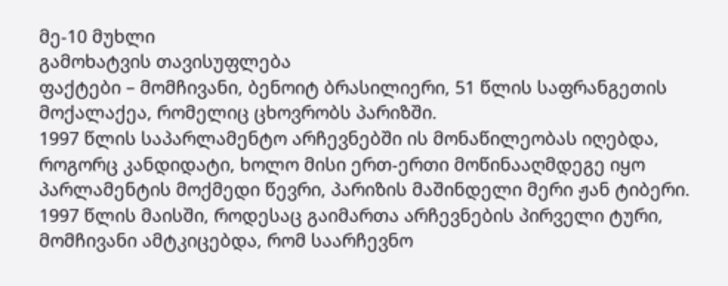მე-10 მუხლი
გამოხატვის თავისუფლება
ფაქტები – მომჩივანი, ბენოიტ ბრასილიერი, 51 წლის საფრანგეთის მოქალაქეა, რომელიც ცხოვრობს პარიზში.
1997 წლის საპარლამენტო არჩევნებში ის მონაწილეობას იღებდა, როგორც კანდიდატი, ხოლო მისი ერთ-ერთი მოწინააღმდეგე იყო პარლამენტის მოქმედი წევრი, პარიზის მაშინდელი მერი ჟან ტიბერი.
1997 წლის მაისში, როდესაც გაიმართა არჩევნების პირველი ტური, მომჩივანი ამტკიცებდა, რომ საარჩევნო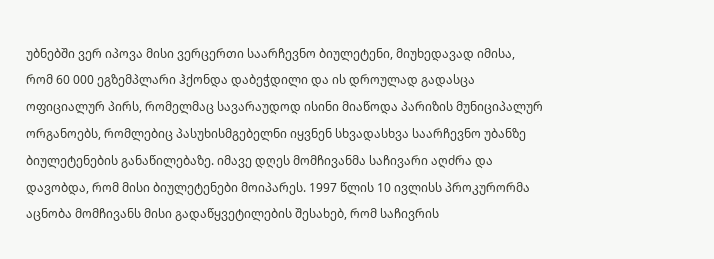უბნებში ვერ იპოვა მისი ვერცერთი საარჩევნო ბიულეტენი, მიუხედავად იმისა, რომ 60 000 ეგზემპლარი ჰქონდა დაბეჭდილი და ის დროულად გადასცა ოფიციალურ პირს, რომელმაც სავარაუდოდ ისინი მიაწოდა პარიზის მუნიციპალურ ორგანოებს, რომლებიც პასუხისმგებელნი იყვნენ სხვადასხვა საარჩევნო უბანზე ბიულეტენების განაწილებაზე. იმავე დღეს მომჩივანმა საჩივარი აღძრა და დავობდა, რომ მისი ბიულეტენები მოიპარეს. 1997 წლის 10 ივლისს პროკურორმა აცნობა მომჩივანს მისი გადაწყვეტილების შესახებ, რომ საჩივრის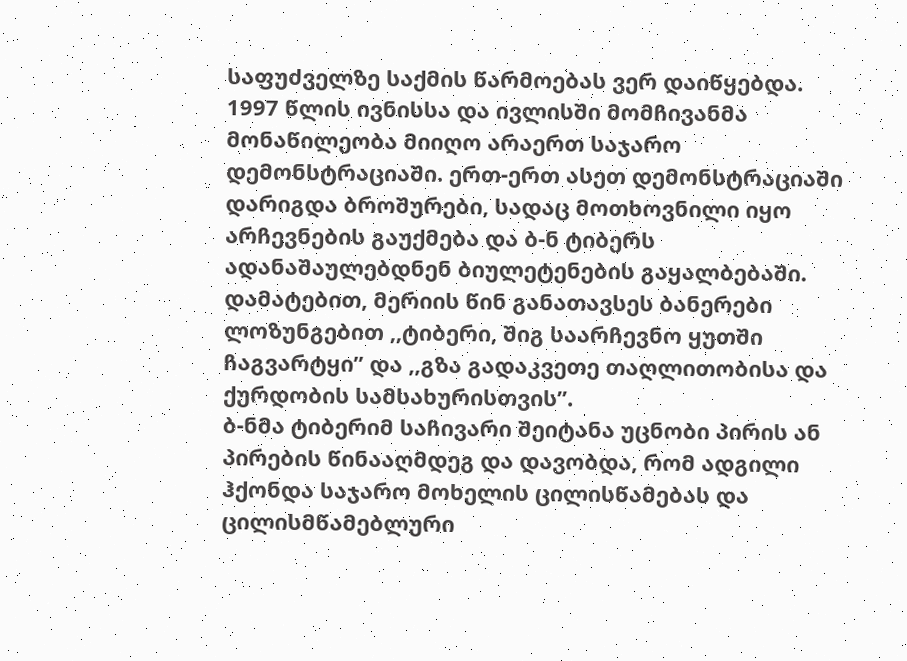საფუძველზე საქმის წარმოებას ვერ დაიწყებდა.
1997 წლის ივნისსა და ივლისში მომჩივანმა მონაწილეობა მიიღო არაერთ საჯარო დემონსტრაციაში. ერთ-ერთ ასეთ დემონსტრაციაში დარიგდა ბროშურები, სადაც მოთხოვნილი იყო არჩევნების გაუქმება და ბ-ნ ტიბერს ადანაშაულებდნენ ბიულეტენების გაყალბებაში. დამატებით, მერიის წინ განათავსეს ბანერები ლოზუნგებით ,,ტიბერი, შიგ საარჩევნო ყუთში ჩაგვარტყი’’ და ,,გზა გადაკვეთე თაღლითობისა და ქურდობის სამსახურისთვის’’.
ბ-ნმა ტიბერიმ საჩივარი შეიტანა უცნობი პირის ან პირების წინააღმდეგ და დავობდა, რომ ადგილი ჰქონდა საჯარო მოხელის ცილისწამებას და ცილისმწამებლური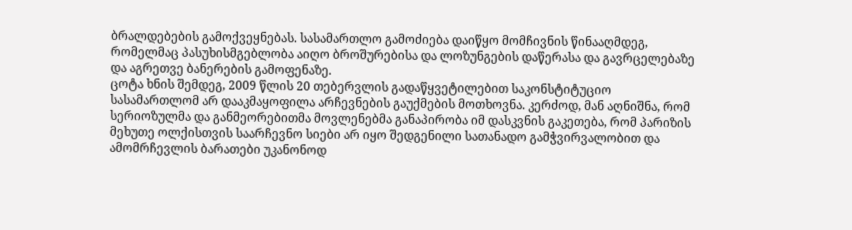ბრალდებების გამოქვეყნებას. სასამართლო გამოძიება დაიწყო მომჩივნის წინააღმდეგ, რომელმაც პასუხისმგებლობა აიღო ბროშურებისა და ლოზუნგების დაწერასა და გავრცელებაზე და აგრეთვე ბანერების გამოფენაზე.
ცოტა ხნის შემდეგ, 2009 წლის 20 თებერვლის გადაწყვეტილებით საკონსტიტუციო სასამართლომ არ დააკმაყოფილა არჩევნების გაუქმების მოთხოვნა. კერძოდ, მან აღნიშნა, რომ სერიოზულმა და განმეორებითმა მოვლენებმა განაპირობა იმ დასკვნის გაკეთება, რომ პარიზის მეხუთე ოლქისთვის საარჩევნო სიები არ იყო შედგენილი სათანადო გამჭვირვალობით და ამომრჩევლის ბარათები უკანონოდ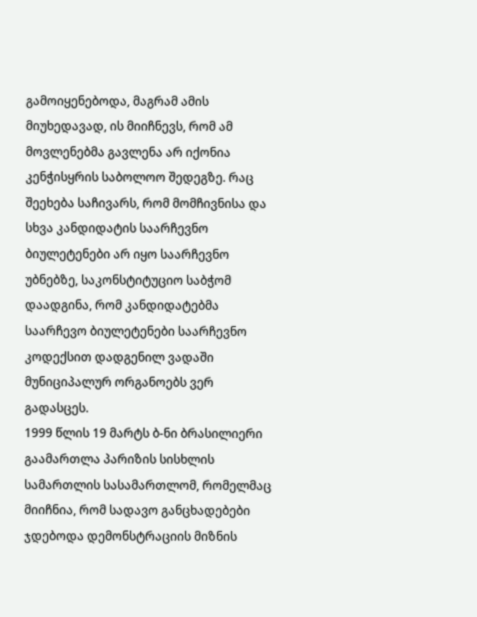გამოიყენებოდა, მაგრამ ამის მიუხედავად, ის მიიჩნევს, რომ ამ მოვლენებმა გავლენა არ იქონია კენჭისყრის საბოლოო შედეგზე. რაც შეეხება საჩივარს, რომ მომჩივნისა და სხვა კანდიდატის საარჩევნო ბიულეტენები არ იყო საარჩევნო უბნებზე, საკონსტიტუციო საბჭომ დაადგინა, რომ კანდიდატებმა საარჩევო ბიულეტენები საარჩევნო კოდექსით დადგენილ ვადაში მუნიციპალურ ორგანოებს ვერ გადასცეს.
1999 წლის 19 მარტს ბ-ნი ბრასილიერი გაამართლა პარიზის სისხლის სამართლის სასამართლომ, რომელმაც მიიჩნია, რომ სადავო განცხადებები ჯდებოდა დემონსტრაციის მიზნის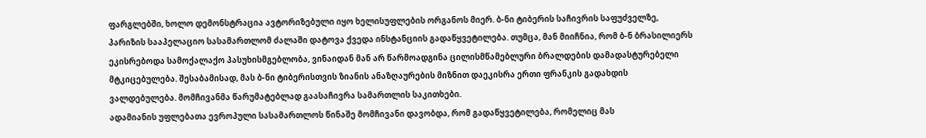ფარგლებში, ხოლო დემონსტრაცია ავტორიზებული იყო ხელისუფლების ორგანოს მიერ. ბ-ნი ტიბერის საჩივრის საფუძველზე, პარიზის სააპელაციო სასამართლომ ძალაში დატოვა ქვედა ინსტანციის გადაწყვეტილება. თუმცა, მან მიიჩნია, რომ ბ-ნ ბრასილიერს ეკისრებოდა სამოქალაქო პასუხისმგებლობა, ვინაიდან მან არ წარმოადგინა ცილისმწამებლური ბრალდების დამადასტურებელი მტკიცებულება. შესაბამისად, მას ბ-ნი ტიბერისთვის ზიანის ანაზღაურების მიზნით დაეკისრა ერთი ფრანკის გადახდის ვალდებულება. მომჩივანმა წარუმატებლად გაასაჩივრა სამართლის საკითხები.
ადამიანის უფლებათა ევროპული სასამართლოს წინაშე მომჩივანი დავობდა, რომ გადაწყვეტილება, რომელიც მას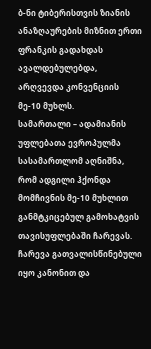ბ-ნი ტიბერისთვის ზიანის ანაზღაურების მიზნით ერთი ფრანკის გადახდას ავალდებულებდა, არღვევდა კონვენციის მე-10 მუხლს.
სამართალი – ადამიანის უფლებათა ევროპულმა სასამართლომ აღნიშნა, რომ ადგილი ჰქონდა მომჩივნის მე-10 მუხლით განმტკიცებულ გამოხატვის თავისუფლებაში ჩარევას. ჩარევა გათვალისწინებული იყო კანონით და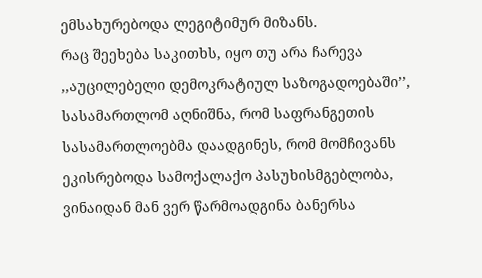ემსახურებოდა ლეგიტიმურ მიზანს.
რაც შეეხება საკითხს, იყო თუ არა ჩარევა ,,აუცილებელი დემოკრატიულ საზოგადოებაში’’, სასამართლომ აღნიშნა, რომ საფრანგეთის სასამართლოებმა დაადგინეს, რომ მომჩივანს ეკისრებოდა სამოქალაქო პასუხისმგებლობა, ვინაიდან მან ვერ წარმოადგინა ბანერსა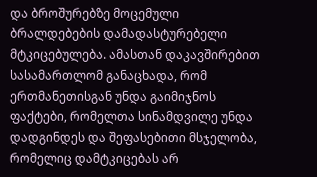და ბროშურებზე მოცემული ბრალდებების დამადასტურებელი მტკიცებულება. ამასთან დაკავშირებით სასამართლომ განაცხადა, რომ ერთმანეთისგან უნდა გაიმიჯნოს ფაქტები, რომელთა სინამდვილე უნდა დადგინდეს და შეფასებითი მსჯელობა, რომელიც დამტკიცებას არ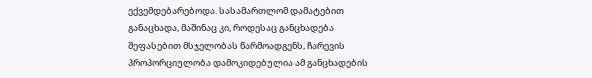ექვემდებარებოდა. სასამართლომ დამატებით განაცხადა, მაშინაც კი, როდესაც განცხადება შეფასებით მსჯელობას წარმოადგენს, ჩარევის პროპორციულობა დამოკიდებულია ამ განცხადების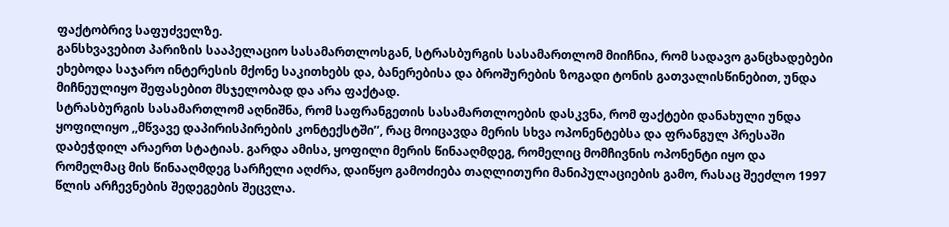ფაქტობრივ საფუძველზე.
განსხვავებით პარიზის სააპელაციო სასამართლოსგან, სტრასბურგის სასამართლომ მიიჩნია, რომ სადავო განცხადებები ეხებოდა საჯარო ინტერესის მქონე საკითხებს და, ბანერებისა და ბროშურების ზოგადი ტონის გათვალისწინებით, უნდა მიჩნეულიყო შეფასებით მსჯელობად და არა ფაქტად.
სტრასბურგის სასამართლომ აღნიშნა, რომ საფრანგეთის სასამართლოების დასკვნა, რომ ფაქტები დანახული უნდა ყოფილიყო ,,მწვავე დაპირისპირების კონტექსტში’’, რაც მოიცავდა მერის სხვა ოპონენტებსა და ფრანგულ პრესაში დაბეჭდილ არაერთ სტატიას. გარდა ამისა, ყოფილი მერის წინააღმდეგ, რომელიც მომჩივნის ოპონენტი იყო და რომელმაც მის წინააღმდეგ სარჩელი აღძრა, დაიწყო გამოძიება თაღლითური მანიპულაციების გამო, რასაც შეეძლო 1997 წლის არჩევნების შედეგების შეცვლა.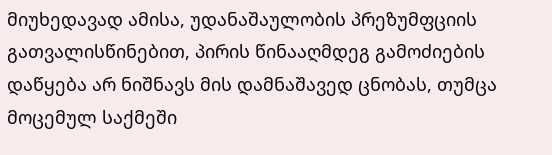მიუხედავად ამისა, უდანაშაულობის პრეზუმფციის გათვალისწინებით, პირის წინააღმდეგ გამოძიების დაწყება არ ნიშნავს მის დამნაშავედ ცნობას, თუმცა მოცემულ საქმეში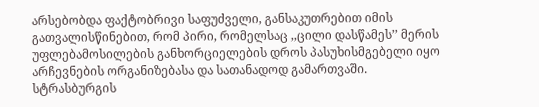არსებობდა ფაქტობრივი საფუძველი, განსაკუთრებით იმის გათვალისწინებით, რომ პირი, რომელსაც ,,ცილი დასწამეს’’ მერის უფლებამოსილების განხორციელების დროს პასუხისმგებელი იყო არჩევნების ორგანიზებასა და სათანადოდ გამართვაში.
სტრასბურგის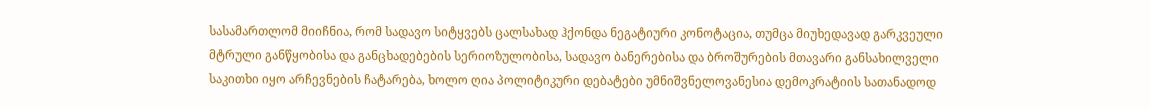სასამართლომ მიიჩნია, რომ სადავო სიტყვებს ცალსახად ჰქონდა ნეგატიური კონოტაცია, თუმცა მიუხედავად გარკვეული მტრული განწყობისა და განცხადებების სერიოზულობისა, სადავო ბანერებისა და ბროშურების მთავარი განსახილველი საკითხი იყო არჩევნების ჩატარება, ხოლო ღია პოლიტიკური დებატები უმნიშვნელოვანესია დემოკრატიის სათანადოდ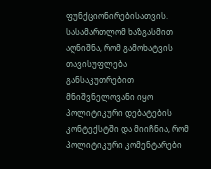ფუნქციონირებისათვის.
სასამართლომ ხაზგასმით აღნიშნა, რომ გამოხატვის თავისუფლება განსაკუთრებით მნიშვნელოვანი იყო პოლიტიკური დებატების კონტექსტში და მიიჩნია, რომ პოლიტიკური კომენტარები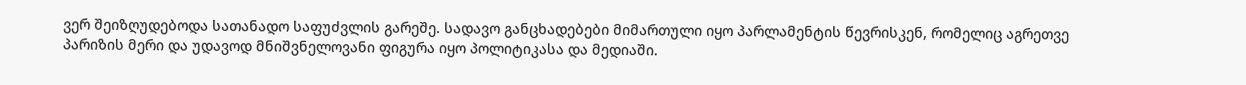ვერ შეიზღუდებოდა სათანადო საფუძვლის გარეშე. სადავო განცხადებები მიმართული იყო პარლამენტის წევრისკენ, რომელიც აგრეთვე პარიზის მერი და უდავოდ მნიშვნელოვანი ფიგურა იყო პოლიტიკასა და მედიაში.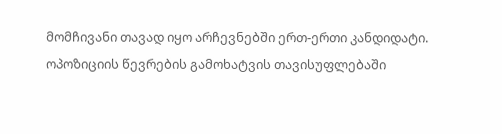მომჩივანი თავად იყო არჩევნებში ერთ-ერთი კანდიდატი. ოპოზიციის წევრების გამოხატვის თავისუფლებაში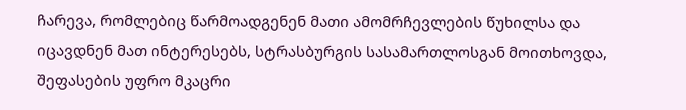ჩარევა, რომლებიც წარმოადგენენ მათი ამომრჩევლების წუხილსა და იცავდნენ მათ ინტერესებს, სტრასბურგის სასამართლოსგან მოითხოვდა, შეფასების უფრო მკაცრი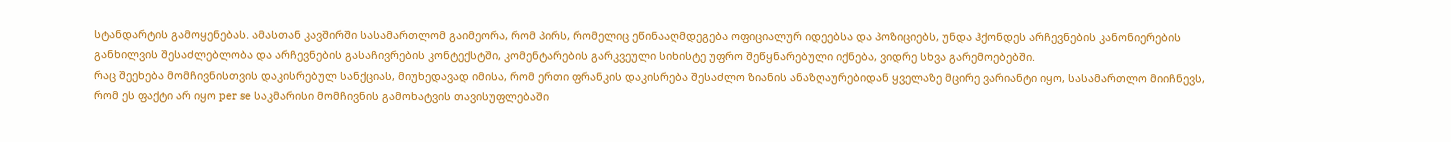სტანდარტის გამოყენებას. ამასთან კავშირში სასამართლომ გაიმეორა, რომ პირს, რომელიც ეწინააღმდეგება ოფიციალურ იდეებსა და პოზიციებს, უნდა ჰქონდეს არჩევნების კანონიერების განხილვის შესაძლებლობა და არჩევნების გასაჩივრების კონტექსტში, კომენტარების გარკვეული სიხისტე უფრო შეწყნარებული იქნება, ვიდრე სხვა გარემოებებში.
რაც შეეხება მომჩივნისთვის დაკისრებულ სანქციას, მიუხედავად იმისა, რომ ერთი ფრანკის დაკისრება შესაძლო ზიანის ანაზღაურებიდან ყველაზე მცირე ვარიანტი იყო, სასამართლო მიიჩნევს, რომ ეს ფაქტი არ იყო per se საკმარისი მომჩივნის გამოხატვის თავისუფლებაში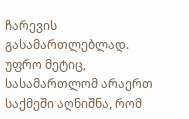ჩარევის გასამართლებლად. უფრო მეტიც, სასამართლომ არაერთ საქმეში აღნიშნა, რომ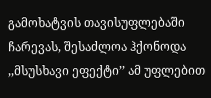გამოხატვის თავისუფლებაში ჩარევას, შესაძლოა ჰქონოდა ,,მსუსხავი ეფექტი’’ ამ უფლებით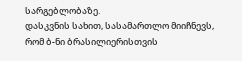სარგებლობაზე.
დასკვნის სახით, სასამართლო მიიჩნევს, რომ ბ-ნი ბრასილიერისთვის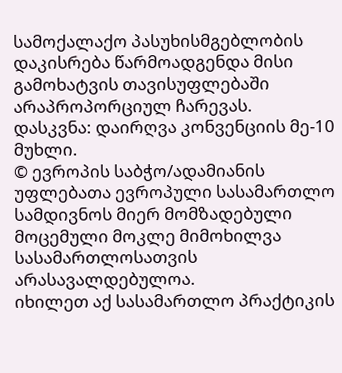სამოქალაქო პასუხისმგებლობის დაკისრება წარმოადგენდა მისი გამოხატვის თავისუფლებაში არაპროპორციულ ჩარევას.
დასკვნა: დაირღვა კონვენციის მე-10 მუხლი.
© ევროპის საბჭო/ადამიანის უფლებათა ევროპული სასამართლო სამდივნოს მიერ მომზადებული მოცემული მოკლე მიმოხილვა სასამართლოსათვის არასავალდებულოა.
იხილეთ აქ სასამართლო პრაქტიკის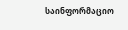საინფორმაციო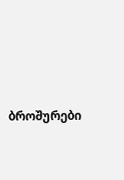ბროშურები